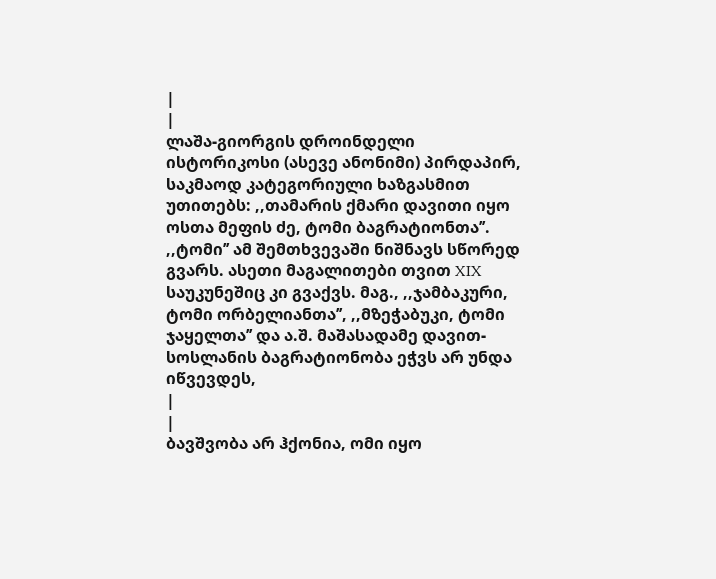|
|
ლაშა-გიორგის დროინდელი ისტორიკოსი (ასევე ანონიმი) პირდაპირ, საკმაოდ კატეგორიული ხაზგასმით უთითებს: ,,თამარის ქმარი დავითი იყო ოსთა მეფის ძე, ტომი ბაგრატიონთა’’. ,,ტომი’’ ამ შემთხვევაში ნიშნავს სწორედ გვარს. ასეთი მაგალითები თვით XIX საუკუნეშიც კი გვაქვს. მაგ., ,,ჯამბაკური, ტომი ორბელიანთა’’, ,,მზეჭაბუკი, ტომი ჯაყელთა’’ და ა.შ. მაშასადამე დავით-სოსლანის ბაგრატიონობა ეჭვს არ უნდა იწვევდეს,
|
|
ბავშვობა არ ჰქონია, ომი იყო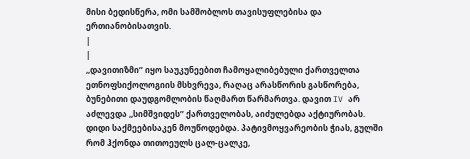მისი ბედისწერა, ომი სამშობლოს თავისუფლებისა და ერთიანობისათვის.
|
|
,,დავითიზმი’’ იყო საუკუნეებით ჩამოყალიბებული ქართველთა ეთნოფსიქოლოგიის მსხვრევა, რაღაც არასწორის გასწორება, ბუნებითი დაუდგომლობის წაღმართ წარმართვა. დავით IV არ აძლევდა ,,სიმშვიდეს’’ ქართველობას, აიძულებდა აქტიურობას. დიდი საქმეებისაკენ მოუწოდებდა. პატივმოყვარეობის ჭიას, გულში რომ ჰქონდა თითოეულს ცალ-ცალკე,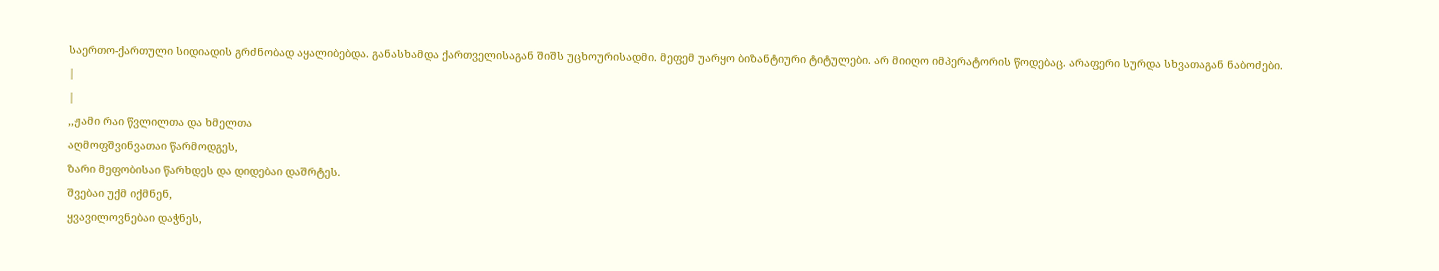საერთო-ქართული სიდიადის გრძნობად აყალიბებდა. განასხამდა ქართველისაგან შიშს უცხოურისადმი. მეფემ უარყო ბიზანტიური ტიტულები. არ მიიღო იმპერატორის წოდებაც. არაფერი სურდა სხვათაგან ნაბოძები.
|
|
,,ჟამი რაი წვლილთა და ხმელთა
აღმოფშვინვათაი წარმოდგეს,
ზარი მეფობისაი წარხდეს და დიდებაი დაშრტეს.
შვებაი უქმ იქმნენ,
ყვავილოვნებაი დაჭნეს,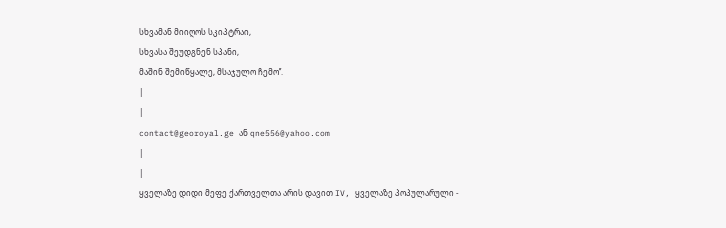სხვამან მიიღოს სკიპტრაი,
სხვასა შეუდგნენ სპანი,
მაშინ შემიწყალე, მსაჯულო ჩემო’’.
|
|
contact@georoyal.ge ან qne556@yahoo.com
|
|
ყველაზე დიდი მეფე ქართველთა არის დავით IV, ყველაზე პოპულარული -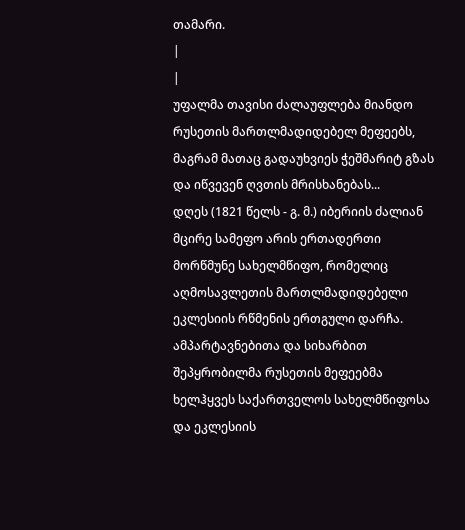თამარი.
|
|
უფალმა თავისი ძალაუფლება მიანდო რუსეთის მართლმადიდებელ მეფეებს, მაგრამ მათაც გადაუხვიეს ჭეშმარიტ გზას და იწვევენ ღვთის მრისხანებას...
დღეს (1821 წელს - გ. მ.) იბერიის ძალიან მცირე სამეფო არის ერთადერთი მორწმუნე სახელმწიფო, რომელიც აღმოსავლეთის მართლმადიდებელი ეკლესიის რწმენის ერთგული დარჩა.
ამპარტავნებითა და სიხარბით შეპყრობილმა რუსეთის მეფეებმა ხელჰყვეს საქართველოს სახელმწიფოსა და ეკლესიის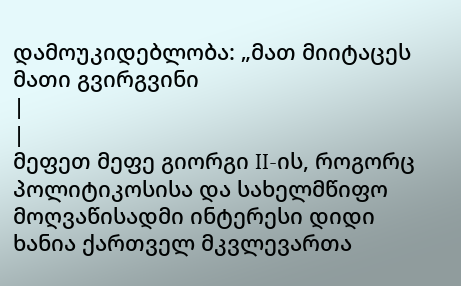დამოუკიდებლობა: „მათ მიიტაცეს მათი გვირგვინი
|
|
მეფეთ მეფე გიორგი II-ის, როგორც პოლიტიკოსისა და სახელმწიფო მოღვაწისადმი ინტერესი დიდი ხანია ქართველ მკვლევართა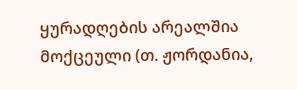ყურადღების არეალშია მოქცეული (თ. ჟორდანია,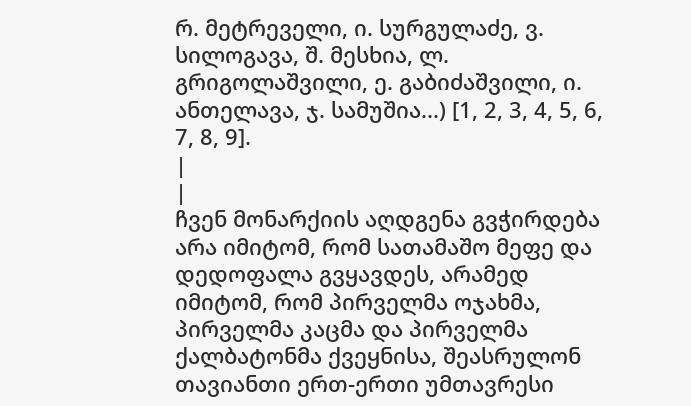რ. მეტრეველი, ი. სურგულაძე, ვ. სილოგავა, შ. მესხია, ლ. გრიგოლაშვილი, ე. გაბიძაშვილი, ი. ანთელავა, ჯ. სამუშია...) [1, 2, 3, 4, 5, 6, 7, 8, 9].
|
|
ჩვენ მონარქიის აღდგენა გვჭირდება არა იმიტომ, რომ სათამაშო მეფე და დედოფალა გვყავდეს, არამედ იმიტომ, რომ პირველმა ოჯახმა, პირველმა კაცმა და პირველმა ქალბატონმა ქვეყნისა, შეასრულონ თავიანთი ერთ-ერთი უმთავრესი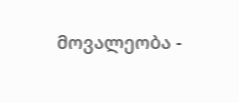მოვალეობა -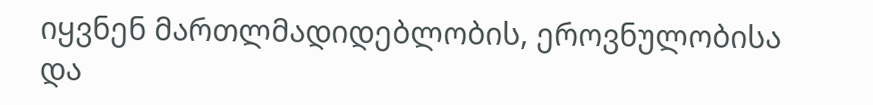იყვნენ მართლმადიდებლობის, ეროვნულობისა და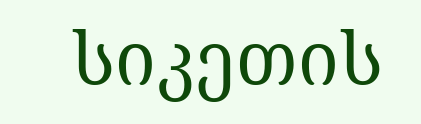სიკეთის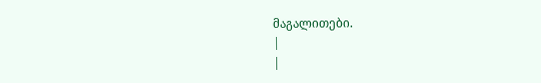მაგალითები.
|
|